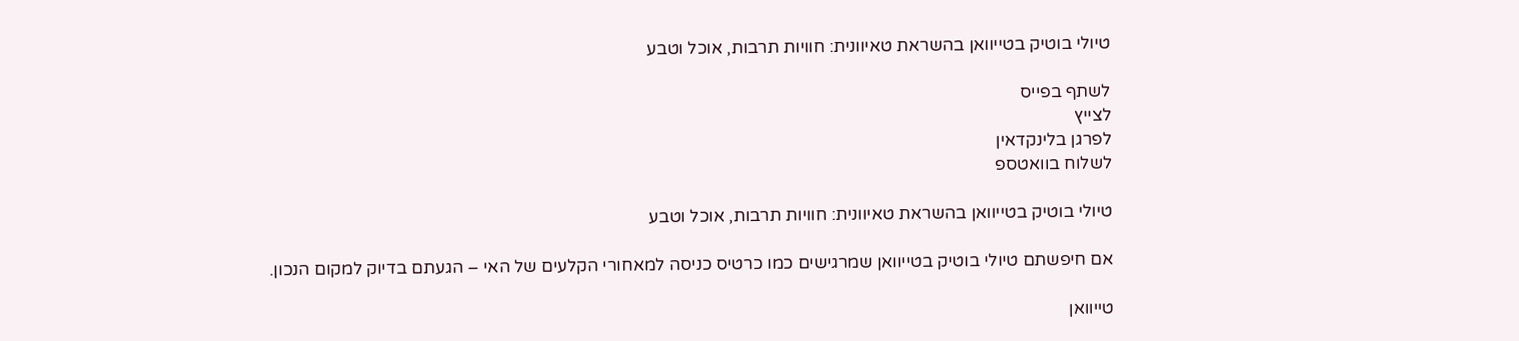טיולי בוטיק בטייוואן בהשראת טאיוונית: חוויות תרבות, אוכל וטבע

לשתף בפייס
לצייץ
לפרגן בלינקדאין
לשלוח בוואטספ

טיולי בוטיק בטייוואן בהשראת טאיוונית: חוויות תרבות, אוכל וטבע

אם חיפשתם טיולי בוטיק בטייוואן שמרגישים כמו כרטיס כניסה למאחורי הקלעים של האי – הגעתם בדיוק למקום הנכון.

טייוואן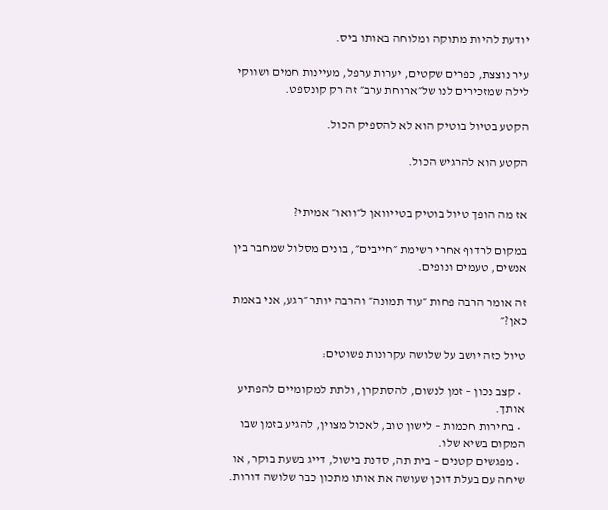יודעת להיות מתוקה ומלוחה באותו ביס.

עיר נוצצת, כפרים שקטים, יערות ערפל, מעיינות חמים ושווקי לילה שמזכירים לנו של״ארוחת ערב״ זה רק קונספט.

הקטע בטיול בוטיק הוא לא להספיק הכול.

הקטע הוא להרגיש הכול.


אז מה הופך טיול בוטיק בטייוואן ל״וואו״ אמיתי?

במקום לרדוף אחרי רשימת ״חייבים״, בונים מסלול שמחבר בין אנשים, טעמים ונופים.

זה אומר הרבה פחות ״עוד תמונה״ והרבה יותר ״רגע, אני באמת כאן?״

טיול כזה יושב על שלושה עקרונות פשוטים:

  • קצב נכון – זמן לנשום, להסתקרן, ולתת למקומיים להפתיע אותך.
  • בחירות חכמות – לישון טוב, לאכול מצוין, להגיע בזמן שבו המקום בשיא שלו.
  • מפגשים קטנים – בית תה, סדנת בישול, דייג בשעת בוקר, או שיחה עם בעלת דוכן שעושה את אותו מתכון כבר שלושה דורות.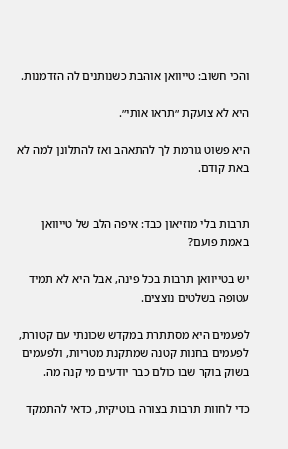והכי חשוב: טייוואן אוהבת כשנותנים לה הזדמנות.

היא לא צועקת ״תראו אותי״.

היא פשוט גורמת לך להתאהב ואז להתלונן למה לא באת קודם.


תרבות בלי מוזיאון כבד: איפה הלב של טייוואן באמת פועם?

יש בטייוואן תרבות בכל פינה, אבל היא לא תמיד עטופה בשלטים נוצצים.

לפעמים היא מסתתרת במקדש שכונתי עם קטורת, לפעמים בחנות קטנה שמתקנת מטריות, ולפעמים בשוק בוקר שבו כולם כבר יודעים מי קנה מה.

כדי לחוות תרבות בצורה בוטיקית, כדאי להתמקד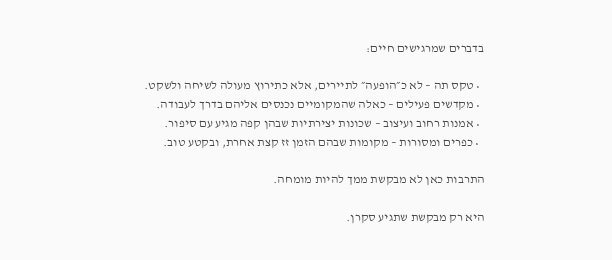בדברים שמרגישים חיים:

  • טקס תה – לא כ״הופעה״ לתיירים, אלא כתירוץ מעולה לשיחה ולשקט.
  • מקדשים פעילים – כאלה שהמקומיים נכנסים אליהם בדרך לעבודה.
  • אמנות רחוב ועיצוב – שכונות יצירתיות שבהן קפה מגיע עם סיפור.
  • כפרים ומסורות – מקומות שבהם הזמן זז קצת אחרת, ובקטע טוב.

התרבות כאן לא מבקשת ממך להיות מומחה.

היא רק מבקשת שתגיע סקרן.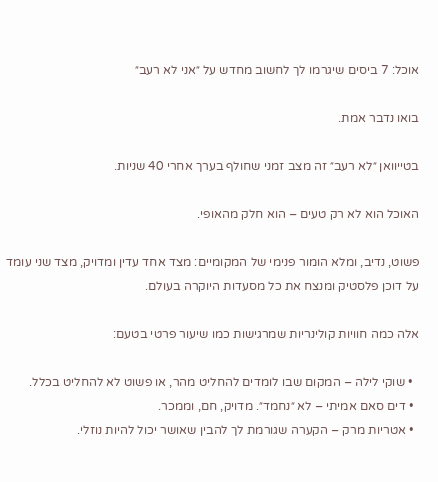אוכל: 7 ביסים שיגרמו לך לחשוב מחדש על ״אני לא רעב״

בואו נדבר אמת.

בטייוואן ״לא רעב״ זה מצב זמני שחולף בערך אחרי 40 שניות.

האוכל הוא לא רק טעים – הוא חלק מהאופי.

פשוט, נדיב, ומלא הומור פנימי של המקומיים: מצד אחד עדין ומדויק, מצד שני עומד על דוכן פלסטיק ומנצח את כל מסעדות היוקרה בעולם.

אלה כמה חוויות קולינריות שמרגישות כמו שיעור פרטי בטעם:

  • שוקי לילה – המקום שבו לומדים להחליט מהר, או פשוט לא להחליט בכלל.
  • דים סאם אמיתי – לא ״נחמד״. מדויק, חם, וממכר.
  • אטריות מרק – הקערה שגורמת לך להבין שאושר יכול להיות נוזלי.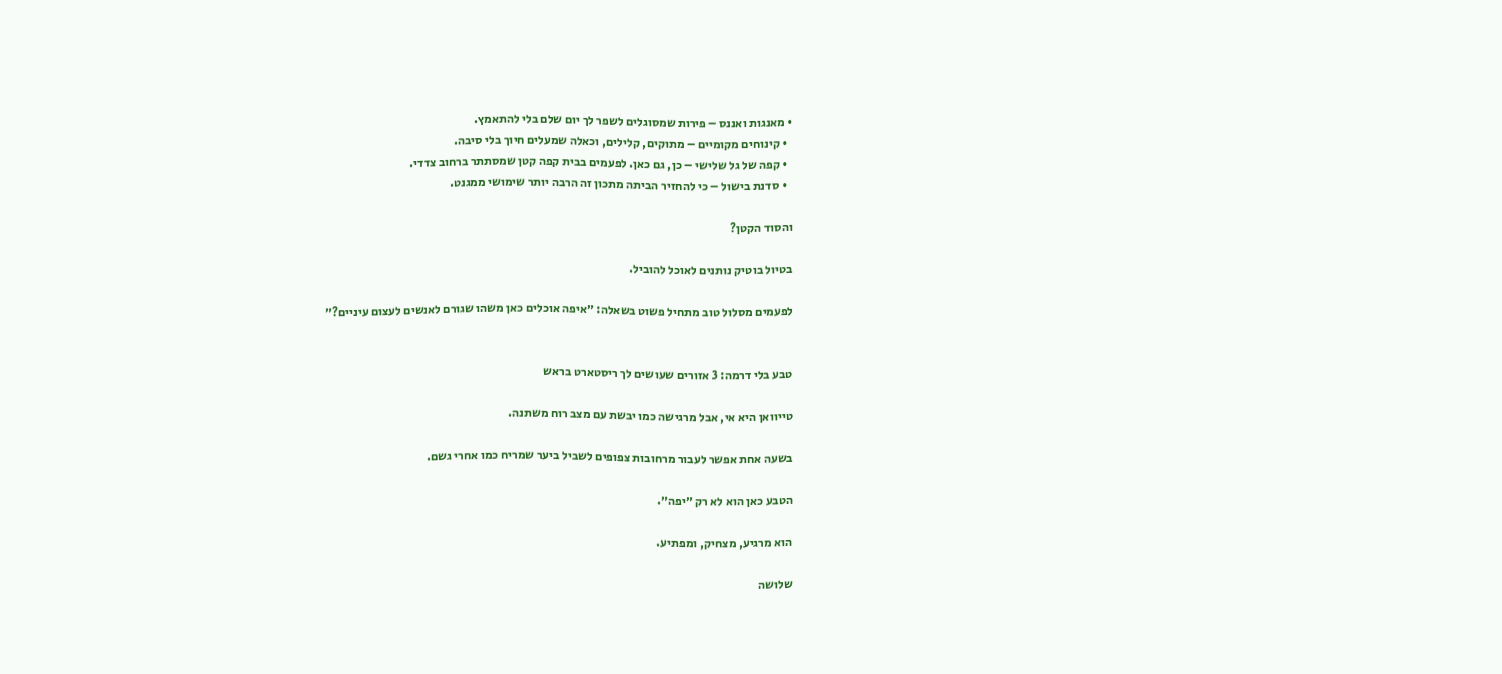• מאנגות ואננס – פירות שמסוגלים לשפר לך יום שלם בלי להתאמץ.
  • קינוחים מקומיים – מתוקים, קלילים, וכאלה שמעלים חיוך בלי סיבה.
  • קפה של גל שלישי – כן, גם כאן. לפעמים בבית קפה קטן שמסתתר ברחוב צדדי.
  • סדנת בישול – כי להחזיר הביתה מתכון זה הרבה יותר שימושי ממגנט.

והסוד הקטן?

בטיול בוטיק נותנים לאוכל להוביל.

לפעמים מסלול טוב מתחיל פשוט בשאלה: ״איפה אוכלים כאן משהו שגורם לאנשים לעצום עיניים?״


טבע בלי דרמה: 3 אזורים שעושים לך ריסטארט בראש

טייוואן היא אי, אבל מרגישה כמו יבשת עם מצב רוח משתנה.

בשעה אחת אפשר לעבור מרחובות צפופים לשביל ביער שמריח כמו אחרי גשם.

הטבע כאן הוא לא רק ״יפה״.

הוא מרגיע, מצחיק, ומפתיע.

שלושה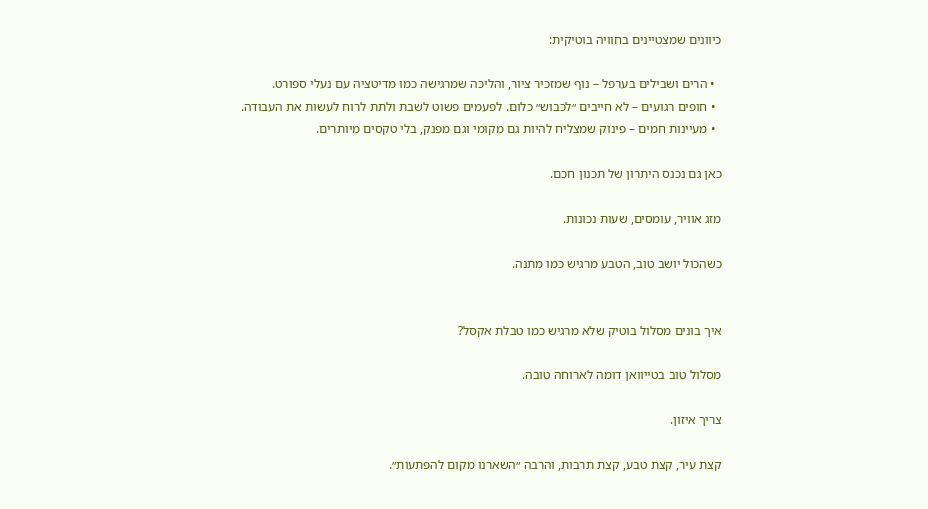כיוונים שמצטיינים בחוויה בוטיקית:

  • הרים ושבילים בערפל – נוף שמזכיר ציור, והליכה שמרגישה כמו מדיטציה עם נעלי ספורט.
  • חופים רגועים – לא חייבים ״לכבוש״ כלום. לפעמים פשוט לשבת ולתת לרוח לעשות את העבודה.
  • מעיינות חמים – פינוק שמצליח להיות גם מקומי וגם מפנק, בלי טקסים מיותרים.

כאן גם נכנס היתרון של תכנון חכם.

מזג אוויר, עומסים, שעות נכונות.

כשהכול יושב טוב, הטבע מרגיש כמו מתנה.


איך בונים מסלול בוטיק שלא מרגיש כמו טבלת אקסל?

מסלול טוב בטייוואן דומה לארוחה טובה.

צריך איזון.

קצת עיר, קצת טבע, קצת תרבות, והרבה ״השארנו מקום להפתעות״.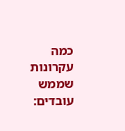כמה עקרונות שממש עובדים: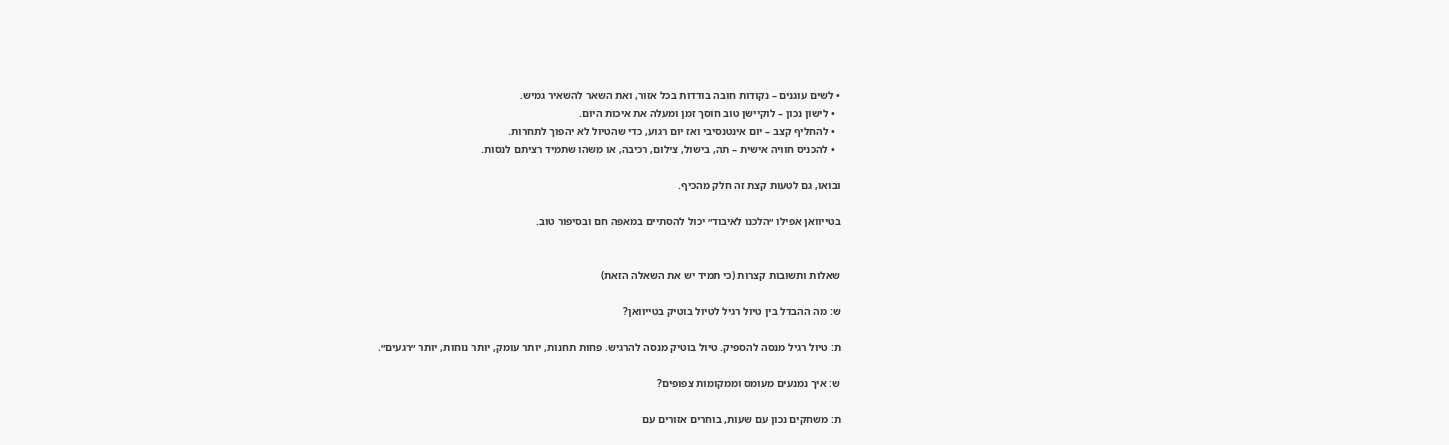• לשים עוגנים – נקודות חובה בודדות בכל אזור, ואת השאר להשאיר גמיש.
  • לישון נכון – לוקיישן טוב חוסך זמן ומעלה את איכות היום.
  • להחליף קצב – יום אינטנסיבי ואז יום רגוע, כדי שהטיול לא יהפוך לתחרות.
  • להכניס חוויה אישית – תה, בישול, צילום, רכיבה, או משהו שתמיד רציתם לנסות.

ובואו, גם לטעות קצת זה חלק מהכיף.

בטייוואן אפילו ״הלכנו לאיבוד״ יכול להסתיים במאפה חם ובסיפור טוב.


שאלות ותשובות קצרות (כי תמיד יש את השאלה הזאת)

ש: מה ההבדל בין טיול רגיל לטיול בוטיק בטייוואן?

ת: טיול רגיל מנסה להספיק. טיול בוטיק מנסה להרגיש. פחות תחנות, יותר עומק, יותר נוחות, יותר ״רגעים״.

ש: איך נמנעים מעומס וממקומות צפופים?

ת: משחקים נכון עם שעות, בוחרים אזורים עם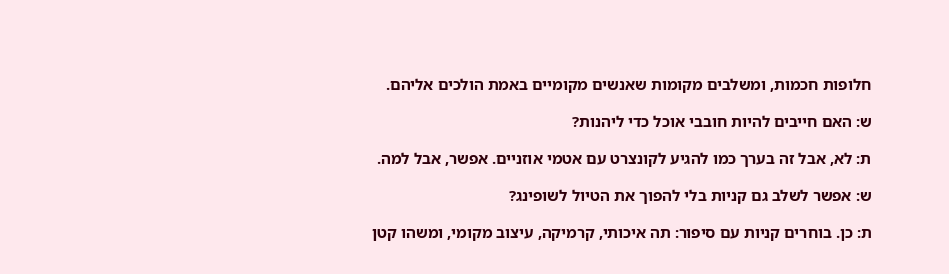חלופות חכמות, ומשלבים מקומות שאנשים מקומיים באמת הולכים אליהם.

ש: האם חייבים להיות חובבי אוכל כדי ליהנות?

ת: לא, אבל זה בערך כמו להגיע לקונצרט עם אטמי אוזניים. אפשר, אבל למה.

ש: אפשר לשלב גם קניות בלי להפוך את הטיול לשופינג?

ת: כן. בוחרים קניות עם סיפור: תה איכותי, קרמיקה, עיצוב מקומי, ומשהו קטן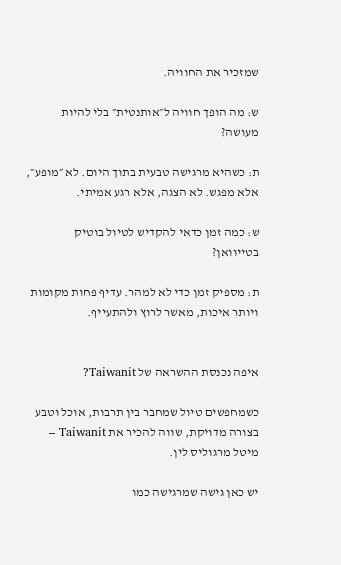שמזכיר את החוויה.

ש: מה הופך חוויה ל״אותנטית״ בלי להיות מעושה?

ת: כשהיא מרגישה טבעית בתוך היום. לא ״מופע״, אלא מפגש. לא הצגה, אלא רגע אמיתי.

ש: כמה זמן כדאי להקדיש לטיול בוטיק בטייוואן?

ת: מספיק זמן כדי לא למהר. עדיף פחות מקומות ויותר איכות, מאשר לרוץ ולהתעייף.


איפה נכנסת ההשראה של Taiwanit?

כשמחפשים טיול שמחבר בין תרבות, אוכל וטבע בצורה מדויקת, שווה להכיר את Taiwanit – מיטל מרגוליס לין.

יש כאן גישה שמרגישה כמו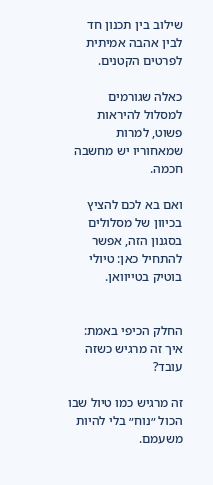שילוב בין תכנון חד לבין אהבה אמיתית לפרטים הקטנים.

כאלה שגורמים למסלול להיראות פשוט, למרות שמאחוריו יש מחשבה חכמה.

ואם בא לכם להציץ בכיוון של מסלולים בסגנון הזה, אפשר להתחיל כאן: טיולי בוטיק בטייוואן.


החלק הכיפי באמת: איך זה מרגיש כשזה עובד?

זה מרגיש כמו טיול שבו הכול ״נוח״ בלי להיות משעמם.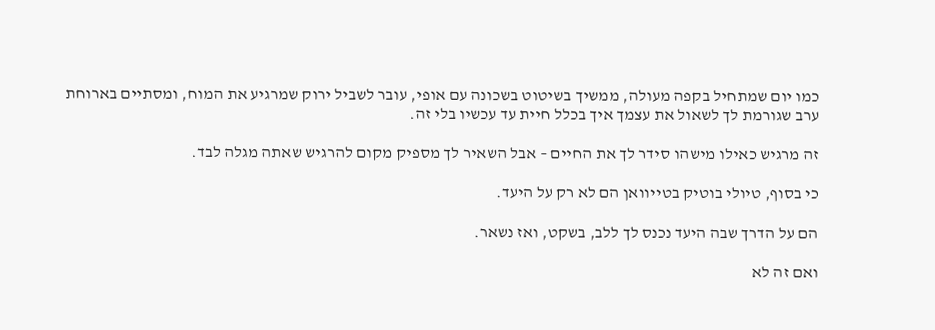כמו יום שמתחיל בקפה מעולה, ממשיך בשיטוט בשכונה עם אופי, עובר לשביל ירוק שמרגיע את המוח, ומסתיים בארוחת ערב שגורמת לך לשאול את עצמך איך בכלל חיית עד עכשיו בלי זה.

זה מרגיש כאילו מישהו סידר לך את החיים – אבל השאיר לך מספיק מקום להרגיש שאתה מגלה לבד.

כי בסוף, טיולי בוטיק בטייוואן הם לא רק על היעד.

הם על הדרך שבה היעד נכנס לך ללב, בשקט, ואז נשאר.

ואם זה לא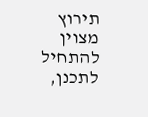תירוץ מצוין להתחיל לתכנן,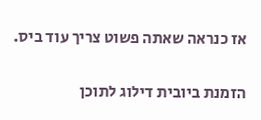אז כנראה שאתה פשוט צריך עוד ביס.

הזמנת ביובית דילוג לתוכן